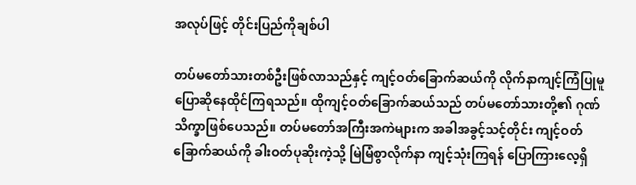အလုပ်ဖြင့် တိုင်းပြည်ကိုချစ်ပါ

တပ်မတော်သားတစ်ဦးဖြစ်လာသည်နှင့် ကျင့်ဝတ်ခြောက်ဆယ်ကို လိုက်နာကျင့်ကြံပြုမူ ပြောဆိုနေထိုင်ကြရသည်။ ထိုကျင့်ဝတ်ခြောက်ဆယ်သည် တပ်မတော်သားတို့၏ ဂုဏ်သိက္ခာဖြစ်ပေသည်။ တပ်မတော်အကြီးအကဲများက အခါအခွင့်သင့်တိုင်း ကျင့်ဝတ်ခြောက်ဆယ်ကို ခါးဝတ်ပုဆိုးကဲ့သို့ မြဲမြံစွာလိုက်နာ ကျင့်သုံးကြရန် ပြောကြားလေ့ရှိ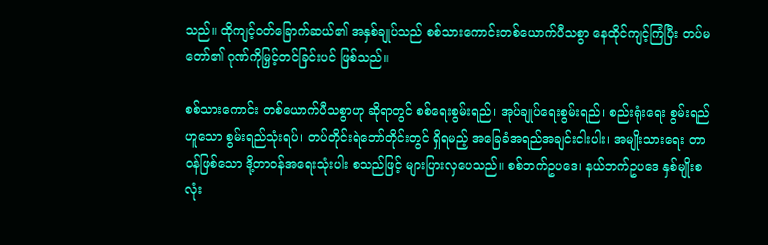သည်။ ထိုကျင့်ဝတ်ခြောက်ဆယ်၏ အနှစ်ချုပ်သည် စစ်သားကောင်းတစ်ယောက်ပီသစွာ နေထိုင်ကျင့်ကြံပြီး တပ်မတော်၏ ဂုဏ်ကိုမြှင့်တင်ခြင်းပင် ဖြစ်သည်။

စစ်သားကောင်း တစ်ယောက်ပီသစွာဟု ဆိုရာတွင် စစ်ရေးစွမ်းရည်၊ အုပ်ချုပ်ရေးစွမ်းရည်၊ စည်းရုံးရေး စွမ်းရည်ဟူသော စွမ်းရည်သုံးရပ်၊ တပ်တိုင်းရဲဘော်တိုင်းတွင် ရှိရမည့် အခြေခံအရည်အချင်းငါးပါး၊ အမျိုးသားရေး တာဝန်ဖြစ်သော ဒို့တာဝန်အရေးသုံးပါး စသည်ဖြင့် များပြားလှပေသည်။ စစ်ဘက်ဥပဒေ၊ နယ်ဘက်ဥပဒေ နှစ်မျိုးစလုံး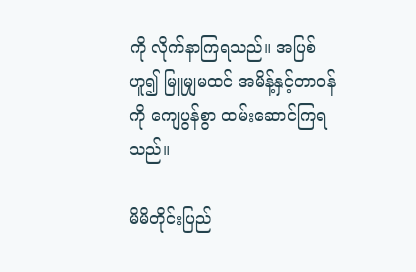ကို လိုက်နာကြရသည်။ အပြစ်ဟူ၍ မြူမျှမထင် အမိန့်နှင့်တာဝန်ကို ကျေပွန်စွာ ထမ်းဆောင်ကြရသည်။

မိမိတိုင်းပြည်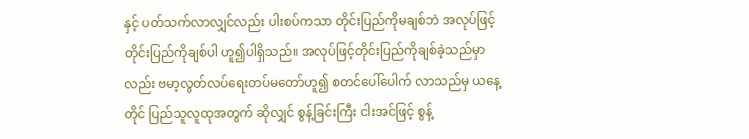နှင့် ပတ်သက်လာလျှင်လည်း ပါးစပ်ကသာ တိုင်းပြည်ကိုမချစ်ဘဲ အလုပ်ဖြင့် တိုင်းပြည်ကိုချစ်ပါ ဟူ၍ပါရှိသည်။ အလုပ်ဖြင့်တိုင်းပြည်ကိုချစ်ခဲ့သည်မှာလည်း ဗမာ့လွတ်လပ်ရေးတပ်မတော်ဟူ၍ စတင်ပေါ်ပေါက် လာသည်မှ ယနေ့တိုင် ပြည်သူလူထုအတွက် ဆိုလျှင် စွန့်ခြင်းကြီး ငါးအင်ဖြင့် စွန့်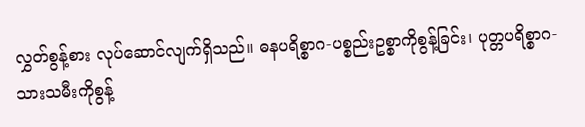လွှတ်စွန့်စား လုပ်ဆောင်လျက်ရှိသည်။ ဓနပရိစ္စာဂ-ပစ္စည်းဥစ္စာကိုစွန့်ခြင်း၊ ပုတ္တပရိစ္စာဂ-သားသမီးကိုစွန့်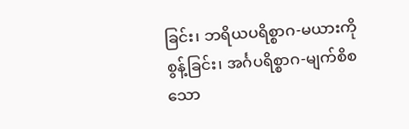ခြင်း၊ ဘရိယပရိစ္စာဂ-မယားကိုစွန့်ခြင်း၊ အင်္ဂပရိစ္စာဂ-မျက်စိစသော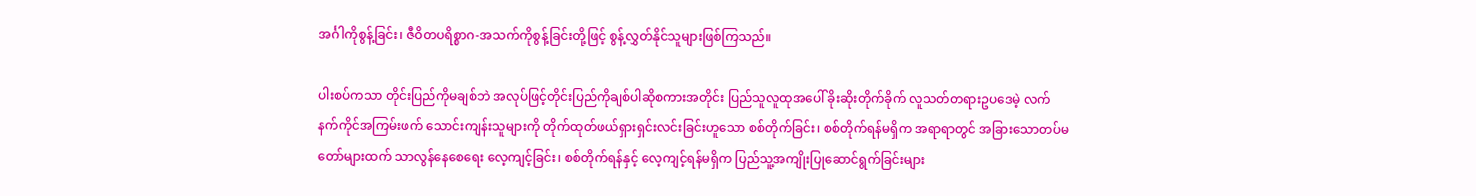အင်္ဂါကိုစွန့်ခြင်း၊ ဇီဝိတပရိစ္စာဂ-အသက်ကိုစွန့်ခြင်းတို့ဖြင့် စွန့်လွှတ်နိုင်သူများဖြစ်ကြသည်။

ပါးစပ်ကသာ တိုင်းပြည်ကိုမချစ်ဘဲ အလုပ်ဖြင့်တိုင်းပြည်ကိုချစ်ပါဆိုစကားအတိုင်း ပြည်သူလူထုအပေါ် ခိုးဆိုးတိုက်ခိုက် လူသတ်တရားဥပဒေမဲ့ လက်နက်ကိုင်အကြမ်းဖက် သောင်းကျန်းသူများကို တိုက်ထုတ်ဖယ်ရှားရှင်းလင်းခြင်းဟူသော စစ်တိုက်ခြင်း၊ စစ်တိုက်ရန်မရှိက အရာရာတွင် အခြားသောတပ်မတော်များထက် သာလွန်နေစေရေး လေ့ကျင့်ခြင်း၊ စစ်တိုက်ရန်နှင့် လေ့ကျင့်ရန်မရှိက ပြည်သူ့အကျိုးပြုဆောင်ရွက်ခြင်းများ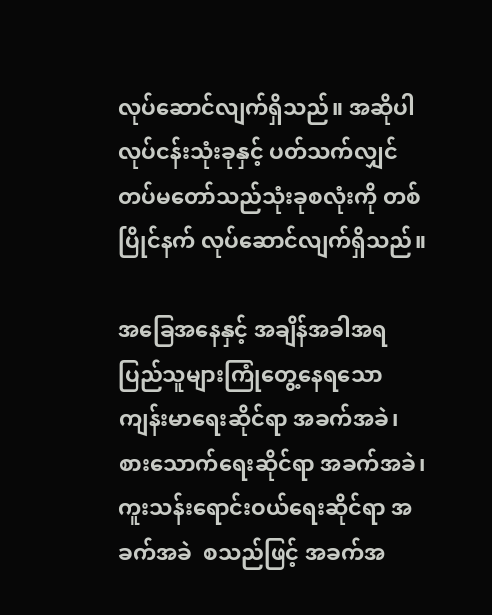လုပ်ဆောင်လျက်ရှိသည်။ အဆိုပါ လုပ်ငန်းသုံးခုနှင့် ပတ်သက်လျှင် တပ်မတော်သည်သုံးခုစလုံးကို တစ်ပြိုင်နက် လုပ်ဆောင်လျက်ရှိသည်။

အခြေအနေနှင့် အချိန်အခါအရ ပြည်သူများကြုံတွေ့နေရသော  ကျန်းမာရေးဆိုင်ရာ အခက်အခဲ၊ စားသောက်ရေးဆိုင်ရာ အခက်အခဲ၊ ကူးသန်းရောင်းဝယ်ရေးဆိုင်ရာ အခက်အခဲ  စသည်ဖြင့် အခက်အ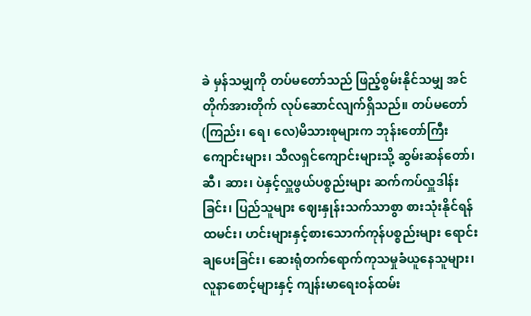ခဲ မှန်သမျှကို တပ်မတော်သည် ဖြည့်စွမ်းနိုင်သမျှ အင်တိုက်အားတိုက် လုပ်ဆောင်လျက်ရှိသည်။ တပ်မတော်(ကြည်း၊ ရေ၊ လေ)မိသားစုများက ဘုန်းတော်ကြီး ကျောင်းများ၊ သီလရှင်ကျောင်းများသို့ ဆွမ်းဆန်တော်၊ ဆီ၊ ဆား၊ ပဲနှင့်လှူဖွယ်ပစ္စည်းများ ဆက်ကပ်လှူဒါန်းခြင်း၊ ပြည်သူများ ဈေးနှုန်းသက်သာစွာ စားသုံးနိုင်ရန် ထမင်း၊ ဟင်းများနှင့်စားသောက်ကုန်ပစ္စည်းများ ရောင်းချပေးခြင်း၊ ဆေးရုံတက်ရောက်ကုသမှုခံယူနေသူများ၊ လူနာစောင့်များနှင့် ကျန်းမာရေးဝန်ထမ်း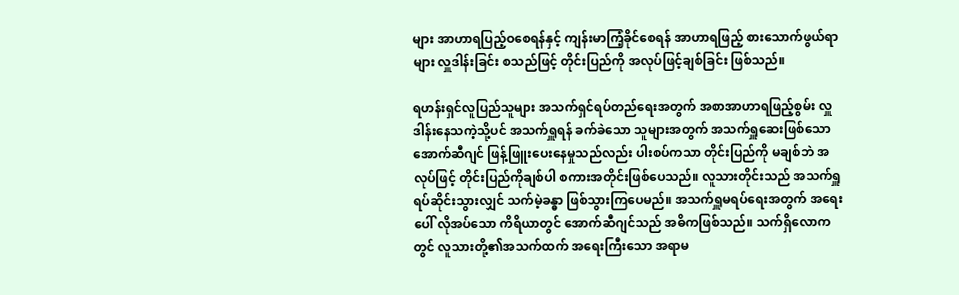များ အာဟာရပြည့်ဝစေရန်နှင့် ကျန်းမာကြံ့ခိုင်စေရန် အာဟာရဖြည့် စားသောက်ဖွယ်ရာများ လှူဒါန်းခြင်း စသည်ဖြင့် တိုင်းပြည်ကို အလုပ်ဖြင့်ချစ်ခြင်း ဖြစ်သည်။

ရဟန်းရှင်လူပြည်သူများ အသက်ရှင်ရပ်တည်ရေးအတွက် အစာအာဟာရဖြည့်စွမ်း လှူဒါန်းနေသကဲ့သို့ပင် အသက်ရှူရန် ခက်ခဲသော သူများအတွက် အသက်ရှူဆေးဖြစ်သော အောက်ဆီဂျင် ဖြန့်ဖြူးပေးနေမှုသည်လည်း ပါးစပ်ကသာ တိုင်းပြည်ကို မချစ်ဘဲ အလုပ်ဖြင့် တိုင်းပြည်ကိုချစ်ပါ စကားအတိုင်းဖြစ်ပေသည်။ လူသားတိုင်းသည် အသက်ရှူ ရပ်ဆိုင်းသွားလျှင် သက်မဲ့ခန္ဓာ ဖြစ်သွားကြပေမည်။ အသက်ရှူမရပ်ရေးအတွက် အရေးပေါ် လိုအပ်သော ကိရိယာတွင် အောက်ဆီဂျင်သည် အဓိကဖြစ်သည်။ သက်ရှိလောကတွင် လူသားတို့၏အသက်ထက် အရေးကြီးသော အရာမ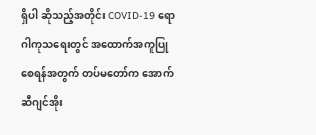ရှိပါ ဆိုသည့်အတိုင်း COVID-19 ရောဂါကုသရေးတွင် အထောက်အကူပြု စေရန်အတွက် တပ်မတော်က အောက်ဆီဂျင်အိုး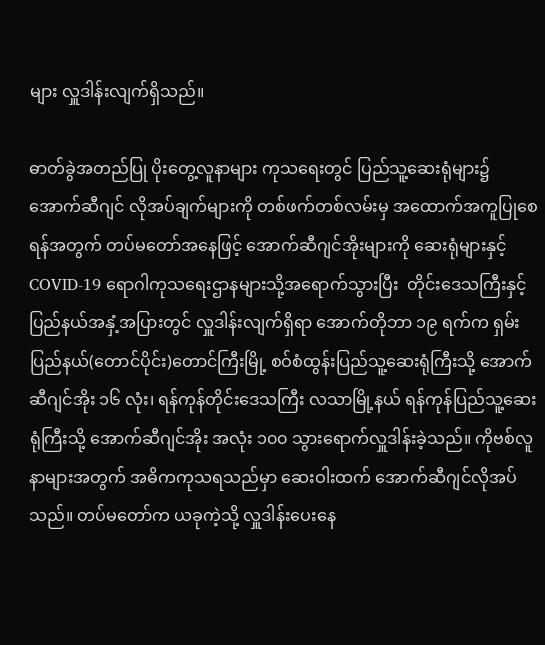များ လှူဒါန်းလျက်ရှိသည်။

ဓာတ်ခွဲအတည်ပြု ပိုးတွေ့လူနာများ ကုသရေးတွင် ပြည်သူ့ဆေးရုံများ၌ အောက်ဆီဂျင် လိုအပ်ချက်များကို တစ်ဖက်တစ်လမ်းမှ အထောက်အကူပြုစေရန်အတွက် တပ်မတော်အနေဖြင့် အောက်ဆီဂျင်အိုးများကို ဆေးရုံများနှင့် COVID-19 ရောဂါကုသရေးဌာနများသို့အရောက်သွားပြီး  တိုင်းဒေသကြီးနှင့် ပြည်နယ်အနှံ့အပြားတွင် လှူဒါန်းလျက်ရှိရာ အောက်တိုဘာ ၁၉ ရက်က ရှမ်းပြည်နယ်(တောင်ပိုင်း)တောင်ကြီးမြို့ စဝ်စံထွန်းပြည်သူ့ဆေးရုံကြီးသို့ အောက်ဆီဂျင်အိုး ၁၆ လုံး၊ ရန်ကုန်တိုင်းဒေသကြီး လသာမြို့နယ် ရန်ကုန်ပြည်သူ့ဆေးရုံကြီးသို့ အောက်ဆီဂျင်အိုး အလုံး ၁၀၀ သွားရောက်လှူဒါန်းခဲ့သည်။ ကိုဗစ်လူနာများအတွက် အဓိကကုသရသည်မှာ ဆေးဝါးထက် အောက်ဆီဂျင်လိုအပ်သည်။ တပ်မတော်က ယခုကဲ့သို့ လှူဒါန်းပေးနေ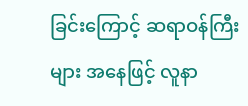ခြင်းကြောင့် ဆရာဝန်ကြီးများ အနေဖြင့် လူနာ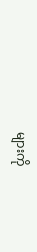များကို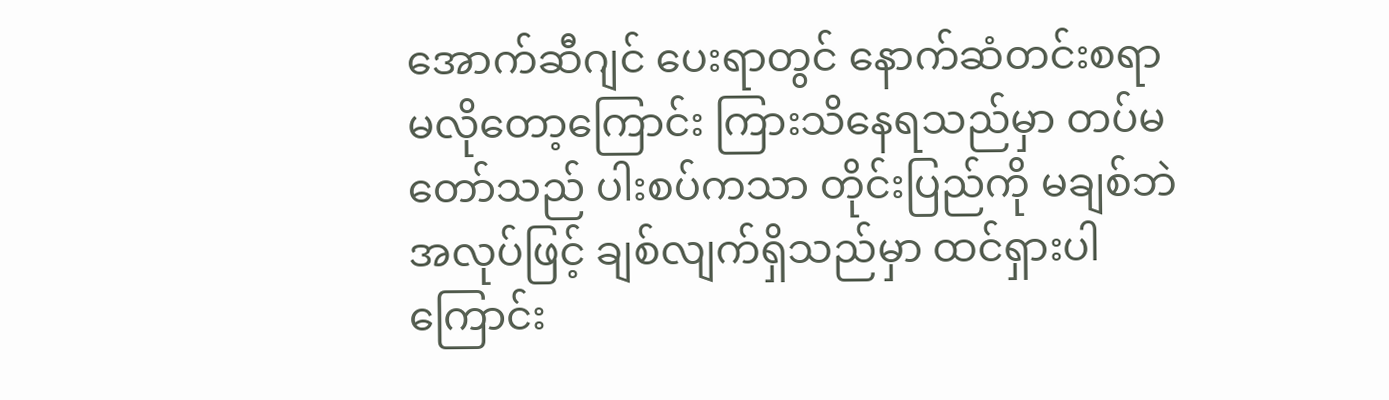အောက်ဆီဂျင် ပေးရာတွင် နောက်ဆံတင်းစရာမလိုတော့ကြောင်း ကြားသိနေရသည်မှာ တပ်မတော်သည် ပါးစပ်ကသာ တိုင်းပြည်ကို မချစ်ဘဲ အလုပ်ဖြင့် ချစ်လျက်ရှိသည်မှာ ထင်ရှားပါကြောင်း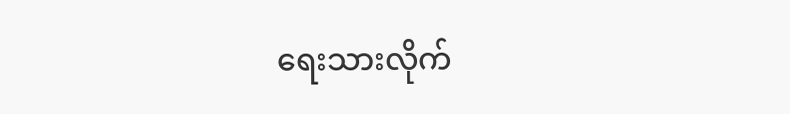ရေးသားလိုက်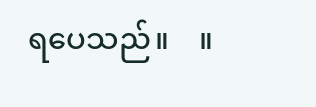ရပေသည်။    ။